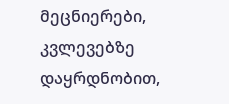მეცნიერები, კვლევებზე დაყრდნობით,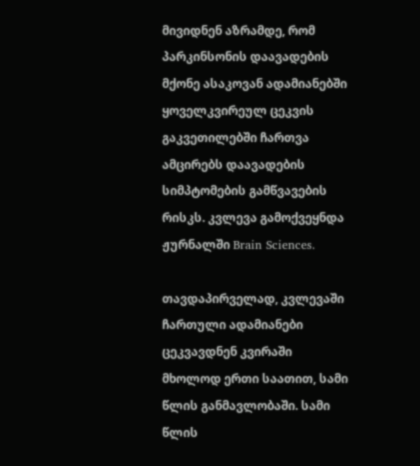მივიდნენ აზრამდე, რომ პარკინსონის დაავადების მქონე ასაკოვან ადამიანებში ყოველკვირეულ ცეკვის გაკვეთილებში ჩართვა ამცირებს დაავადების სიმპტომების გამწვავების რისკს. კვლევა გამოქვეყნდა ჟურნალში Brain Sciences.

თავდაპირველად, კვლევაში ჩართული ადამიანები ცეკვავდნენ კვირაში მხოლოდ ერთი საათით, სამი წლის განმავლობაში. სამი წლის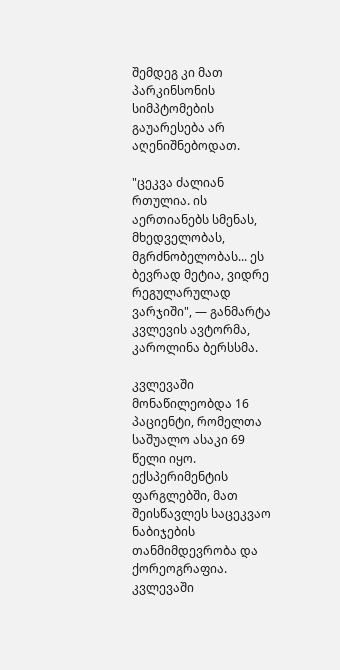შემდეგ კი მათ პარკინსონის სიმპტომების გაუარესება არ აღენიშნებოდათ.

"ცეკვა ძალიან რთულია. ის აერთიანებს სმენას, მხედველობას, მგრძნობელობას... ეს ბევრად მეტია, ვიდრე რეგულარულად ვარჯიში", — განმარტა კვლევის ავტორმა, კაროლინა ბერსსმა.

კვლევაში მონაწილეობდა 16 პაციენტი, რომელთა საშუალო ასაკი 69 წელი იყო. ექსპერიმენტის ფარგლებში, მათ შეისწავლეს საცეკვაო ნაბიჯების თანმიმდევრობა და ქორეოგრაფია. კვლევაში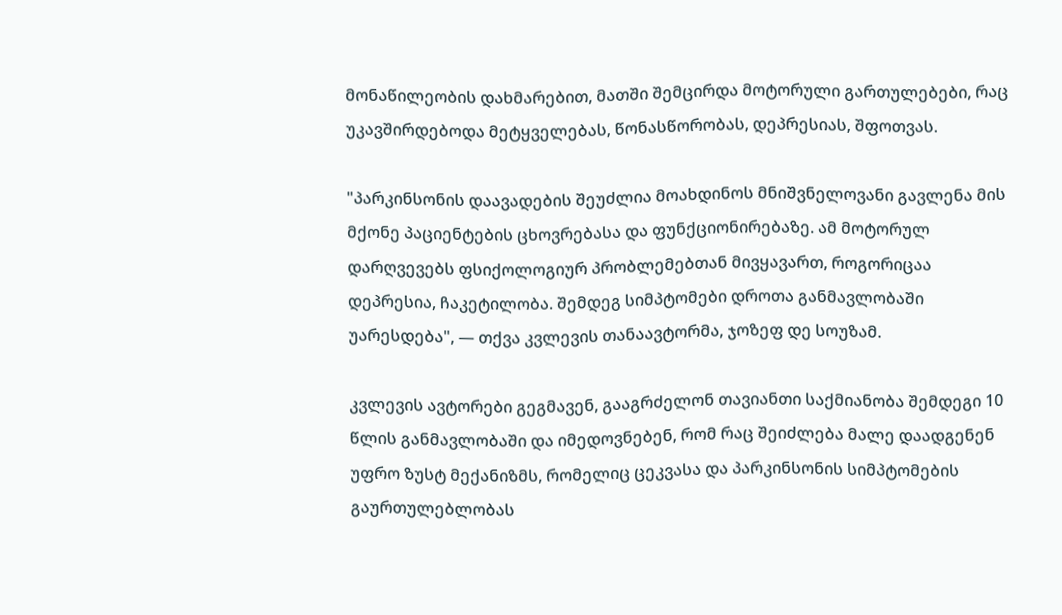მონაწილეობის დახმარებით, მათში შემცირდა მოტორული გართულებები, რაც უკავშირდებოდა მეტყველებას, წონასწორობას, დეპრესიას, შფოთვას.

"პარკინსონის დაავადების შეუძლია მოახდინოს მნიშვნელოვანი გავლენა მის მქონე პაციენტების ცხოვრებასა და ფუნქციონირებაზე. ამ მოტორულ დარღვევებს ფსიქოლოგიურ პრობლემებთან მივყავართ, როგორიცაა დეპრესია, ჩაკეტილობა. შემდეგ სიმპტომები დროთა განმავლობაში უარესდება", — თქვა კვლევის თანაავტორმა, ჯოზეფ დე სოუზამ.

კვლევის ავტორები გეგმავენ, გააგრძელონ თავიანთი საქმიანობა შემდეგი 10 წლის განმავლობაში და იმედოვნებენ, რომ რაც შეიძლება მალე დაადგენენ უფრო ზუსტ მექანიზმს, რომელიც ცეკვასა და პარკინსონის სიმპტომების გაურთულებლობას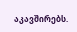აკავშირებს.